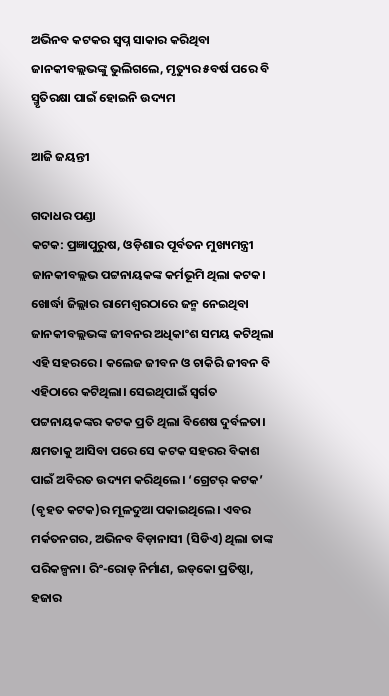ଅଭିନବ କଟକର ସ୍ବପ୍ନ ସାକାର କରିଥିବା ଜାନକୀବଲ୍ଲଭଙ୍କୁ ଭୁଲିଗଲେ, ମୃତ୍ୟୁର ୫ବର୍ଷ ପରେ ବି ସ୍ମୃତିରକ୍ଷା ପାଇଁ ‌ହୋଇନି ଉଦ୍ୟମ

ଆଜି ଜୟନ୍ତୀ

ଗଦାଧର ପଣ୍ଡା
କଟକ: ପ୍ରଜ୍ଞାପୁରୁଷ, ଓଡ଼ିଶାର ପୂର୍ବତନ ମୁଖ୍ୟମନ୍ତ୍ରୀ ଜାନକୀବଲ୍ଲଭ ପଟ୍ଟନାୟକଙ୍କ କର୍ମଭୂମି ଥିଲା କଟକ। ଖୋର୍ଦ୍ଧା ଜିଲ୍ଲାର ରାମେଶ୍ବରଠାରେ ଜନ୍ମ ନେଇଥିବା ଜାନକୀବଲ୍ଲଭଙ୍କ ଜୀବନର ଅଧିକାଂଶ ସମୟ କଟିଥିଲା ଏହି ସହର‌ରେ। କଲେଜ ଜୀବନ ଓ ଚାକିରି ଜୀବନ ବି ଏହିଠ‌ାରେ କଟିଥିଲା। ସେଇଥିପାଇଁ ସ୍ବର୍ଗତ ପଟ୍ଟନାୟକଙ୍କର କଟକ ପ୍ରତି ଥିଲା ବିଶେଷ ଦୁର୍ବଳତା। କ୍ଷମତାକୁ ଆସିବା ପରେ ସେ କଟକ ସହରର ବିକାଶ ପାଇଁ ଅବିରତ ଉଦ୍ୟମ କରିଥିଲେ। ‘ଗ୍ରେଟର୍‌ କଟକ’ (ବୃହତ କଟକ)ର ମୂଳଦୁଆ ପକାଇଥିଲେ। ଏବର ମର୍କତନଗର, ଅଭିନବ ବିଡ଼ାନାସୀ (ସିଡିଏ) ଥିଲା ତାଙ୍କ ପରିକଳ୍ପନା। ରିଂ-ରୋଡ୍‌ ନିର୍ମାଣ, ଇଡ୍‌କୋ ପ୍ରତିଷ୍ଠା, ହଜାର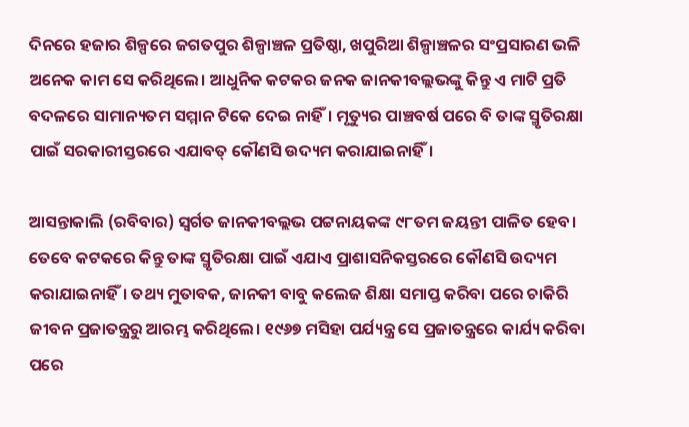ଦିନରେ ହଜାର ଶିଳ୍ପରେ ଜଗତପୁର ଶିଳ୍ପାଞ୍ଚଳ ପ୍ରତିଷ୍ଠା, ଖପୁରିଆ ଶିଳ୍ପାଞ୍ଚଳର ସଂପ୍ରସାରଣ ଭଳି ଅନେକ କାମ ସେ କରିଥିଲେ। ଆଧୁନିକ କଟକର ଜନକ ଜାନକୀବଲ୍ଲଭଙ୍କୁ କିନ୍ତୁ ଏ ମାଟି ପ୍ରତି ବଦଳରେ ସାମାନ୍ୟତମ ସମ୍ମାନ ଟିକେ ଦେଇ ନାହିଁ। ମୃତ୍ୟୁର ପାଞ୍ଚବର୍ଷ ପରେ ବି ତାଙ୍କ ସ୍ମୃତିରକ୍ଷା ପାଇଁ ସରକାରୀସ୍ତରରେ ଏଯାବତ୍‌ କୌଣସି ଉଦ୍ୟମ କରାଯାଇନାହିଁ।

ଆସନ୍ତାକାଲି (ରବିବାର) ସ୍ବର୍ଗତ ଜାନକୀବଲ୍ଲଭ ପଟ୍ଟନାୟକଙ୍କ ୯୮ତମ ଜୟନ୍ତୀ ପାଳିତ ହେବ। ତେବେ କଟକରେ କିନ୍ତୁ ତାଙ୍କ ସ୍ମୃତିରକ୍ଷା ପାଇଁ ଏଯାଏ ପ୍ରାଶାସନିକସ୍ତରରେ କୌଣସି ଉଦ୍ୟମ କରାଯାଇନାହିଁ। ତଥ୍ୟ ମୁତାବକ, ଜାନକୀ ବାବୁ କଲେଜ ଶିକ୍ଷା ସମାପ୍ତ କରିବା ପ‌ରେ ଚାକିରି ଜୀବନ ପ୍ରଜାତନ୍ତ୍ରରୁ ଆରମ୍ଭ କରିଥିଲେ। ୧୯୬୭ ମସିହା ପର୍ଯ୍ୟନ୍ତ୍ର ସେ ପ୍ରଜାତନ୍ତ୍ରରେ କାର୍ଯ୍ୟ କରିବା ପରେ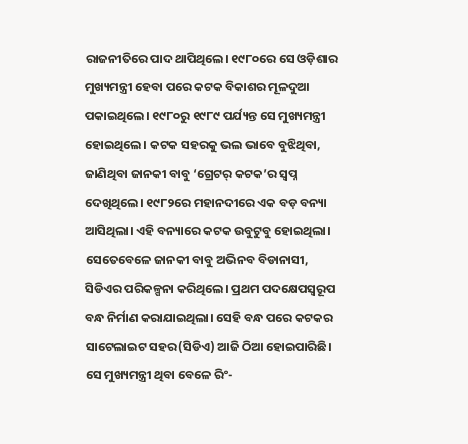ରାଜନୀତିରେ ପାଦ ଥାପିଥିଲେ। ୧୯୮୦ରେ ସେ ଓଡ଼ିଶାର ମୁଖ୍ୟମନ୍ତ୍ରୀ ହେବା ପରେ କଟକ ବିକାଶର ମୂଳଦୁଆ ପକାଇଥିଲେ। ୧୯୮୦ରୁ ୧୯୮୯ ପର୍ଯ୍ୟନ୍ତ ସେ ମୁଖ୍ୟମନ୍ତ୍ରୀ ହୋଇଥିଲେ। କଟକ ସହରକୁ ଭଲ ଭାବେ ବୁଝିଥିବା, ଜାଣିଥିବା ଜାନକୀ ବାବୁ ‘ଗ୍ରେଟର୍‌ କଟକ’ର ସ୍ବପ୍ନ ଦେଖିଥିଲେ। ୧୯୮୨ରେ ମହାନଦୀରେ ଏକ ବଡ଼ ବନ୍ୟା ଆସିଥିଲା। ଏହି ବନ୍ୟାରେ କଟକ ଉବୁଟୁବୁ ହୋଇଥିଲା। ସେତେବେଳେ ଜାନକୀ ବାବୁ ଅଭିନବ ବିଡାନାସୀ, ସିଡିଏର ପରିକଳ୍ପନା କରିଥିଲେ। ପ୍ରଥମ ପଦକ୍ଷେପସ୍ବରୂପ ବନ୍ଧ ନିର୍ମାଣ କରାଯାଇଥିଲା। ସେହି ବନ୍ଧ ପରେ କଟକର ସାଟେଲାଇଟ ସହର(ସିଡିଏ) ଆଜି ଠିଆ ହୋଇପାରିଛି। ସେ ମୁଖ୍ୟମନ୍ତ୍ରୀ ଥିବା ବେଳେ ରିଂ-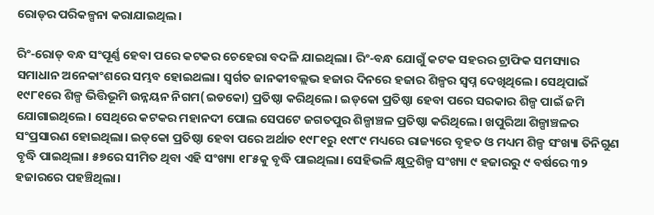ରୋଡ୍‌ର ପରିକଳ୍ପନା କରାଯାଇଥିଲ।

ରିଂ-ରୋଡ୍‌ ବନ୍ଧ ସଂପୂର୍ଣ୍ଣ ହେବା ପରେ କଟକର ଚେହେରା ବଦଳି ଯାଇଥିଲା। ରିଂ-ବନ୍ଧ ଯୋଗୁଁ କଟକ ସହରର ଟ୍ରାଫିକ ସମସ୍ୟାର ସମାଧାନ ଅନେକାଂଶରେ ସମ୍ଭବ ହୋଇଥଲା। ସ୍ବର୍ଗତ ଜାନକୀବଲ୍ଲଭ ହଜାର ଦିନରେ ହଜାର ଶିଳ୍ପର ସ୍ବପ୍ନ ଦେଖିଥିଲେ। ସେଥିପାଇଁ ୧୯୮୧ରେ ଶିଳ୍ପ ଭିତ୍ତିଭୂମି ଉନ୍ନୟନ ନିଗମ(ଇଡକୋ) ପ୍ରତିଷ୍ଠା କରିଥିଲେ। ଇଡ୍‌କୋ ପ୍ରତିଷ୍ଠା ହେବା ପରେ ସରକାର ଶିଳ୍ପ ପାଇଁ ଜମି ଯୋଗାଇଥିଲେ। ସେଥିରେ କଟକର ମହାନଦୀ ପୋଲ ସେପଟେ ଜଗତପୁର ଶିଳ୍ପାଞ୍ଚଳ ପ୍ରତିଷ୍ଠା କରିଥିଲେ। ଖପୁରିଆ ଶିଳ୍ପାଞ୍ଚଳର ସଂପ୍ରସାରଣ ହୋଇଥିଲା। ଇଡ୍‌କୋ ପ୍ରତିଷ୍ଠା ହେବା ପରେ ଅର୍ଥାତ ୧୯୮୧ରୁ ୧୯୮୯ ମଧ୍ୟରେ ରାଜ୍ୟରେ ବୃହତ ଓ ମଧ୍ୟମ ଶିଳ୍ପ ସଂଖ୍ୟା ତିନିଗୁଣ ବୃଦ୍ଧି ପାଇଥିଲା। ୫୭ରେ ସୀମିତ ଥିବା ଏହି ସଂଖ୍ୟା ୧୮୫କୁ ବୃଦ୍ଧି ପାଇଥିଲା। ସେହିଭଳି କ୍ଷୁଦ୍ରଶିଳ୍ପ ସଂଖ୍ୟା ୯ ହଜାରରୁ ୯ ବର୍ଷରେ ୩୨ ହଜାରରେ ପହଞ୍ଚିଥିଲା।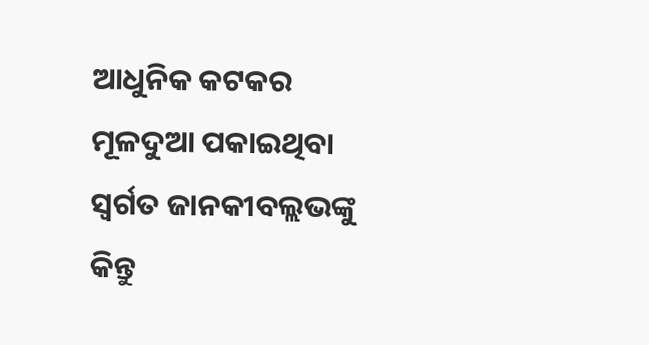ଆଧୁନିକ କଟକର ମୂଳଦୁଆ ପକାଇଥିବା ସ୍ବର୍ଗତ ଜାନକୀବଲ୍ଲଭଙ୍କୁ କିନ୍ତୁ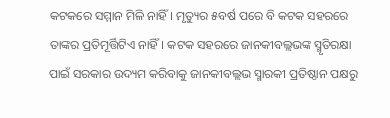କଟକରେ ସମ୍ମାନ ମିଳି ନାହିଁ। ମୃତ୍ୟୁର ୫ବର୍ଷ ପ‌ରେ ବି କଟକ ସହରରେ ତାଙ୍କର ପ୍ରତିମୂର୍ତ୍ତିଟିଏ ନାହିଁ। କଟକ ସହରରେ ଜାନକୀବଲ୍ଲଭଙ୍କ ସ୍ମୃତିରକ୍ଷା ପାଇଁ ସରକାର ଉଦ୍ୟମ କରିବାକୁ ଜାନକୀବଲ୍ଲଭ ସ୍ମାରକୀ ପ୍ରତିଷ୍ଠାନ ପକ୍ଷରୁ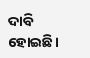ଦାବି ହୋଇଛି।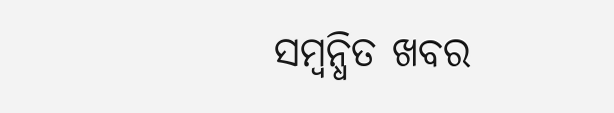ସମ୍ବନ୍ଧିତ ଖବର